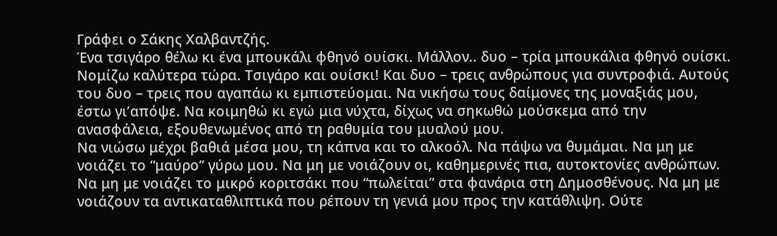Γράφει ο Σάκης Χαλβαντζής.
Ένα τσιγάρο θέλω κι ένα μπουκάλι φθηνό ουίσκι. Μάλλον.. δυο – τρία μπουκάλια φθηνό ουίσκι. Νομίζω καλύτερα τώρα. Τσιγάρο και ουίσκι! Και δυο – τρεις ανθρώπους για συντροφιά. Αυτούς του δυο – τρεις που αγαπάω κι εμπιστεύομαι. Να νικήσω τους δαίμονες της μοναξιάς μου, έστω γι’απόψε. Να κοιμηθώ κι εγώ μια νύχτα, δίχως να σηκωθώ μούσκεμα από την ανασφάλεια, εξουθενωμένος από τη ραθυμία του μυαλού μου.
Να νιώσω μέχρι βαθιά μέσα μου, τη κάπνα και το αλκοόλ. Να πάψω να θυμάμαι. Να μη με νοιάζει το “μαύρο” γύρω μου. Να μη με νοιάζουν οι, καθημερινές πια, αυτοκτονίες ανθρώπων. Να μη με νοιάζει το μικρό κοριτσάκι που “πωλείται” στα φανάρια στη Δημοσθένους. Να μη με νοιάζουν τα αντικαταθλιπτικά που ρέπουν τη γενιά μου προς την κατάθλιψη. Ούτε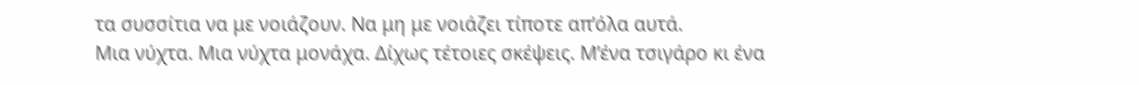τα συσσίτια να με νοιάζουν. Να μη με νοιάζει τίποτε απ’όλα αυτά.
Μια νύχτα. Μια νύχτα μονάχα. Δίχως τέτοιες σκέψεις. Μ’ένα τσιγάρο κι ένα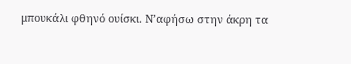μπουκάλι φθηνό ουίσκι. Ν’αφήσω στην άκρη τα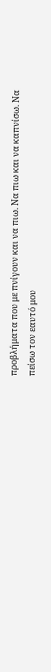προβλήματα που με πνίγουν και να πιω. Να πιω και να καπνίσω. Να πείσω τον εαυτό μου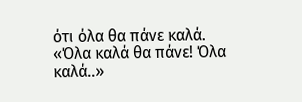ότι όλα θα πάνε καλά.
«Όλα καλά θα πάνε! Όλα καλά..»